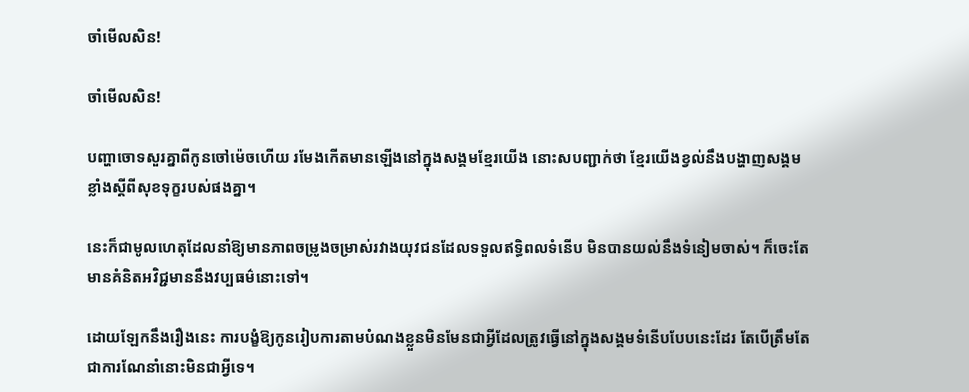ចាំមើលសិន!

ចាំមើលសិន!

បញ្ហាចោទសួរគ្នាពីកូនចៅម៉េចហើយ រមែងកើតមានឡើងនៅក្នុងសង្គមខ្មែរយើង នោះសបញ្ជាក់ថា ខ្មែរយើងខ្វល់នឹងបង្ហាញសង្គមខ្លាំងស្ដីពីសុខទុក្ខរបស់ផងគ្នា។

នេះក៏ជាមូលហេតុដែលនាំឱ្យមានភាពចម្រូងចម្រាស់រវាងយុវជនដែលទទួលឥទ្ធិពលទំនើប មិនបានយល់នឹងទំនៀមចាស់។ ក៏ចេះតែមានគំនិតអវិជ្ជមាននឹងវប្បធម៌នោះទៅ។

ដោយឡែកនឹងរឿងនេះ ការបង្ខំឱ្យកូនរៀបការតាមបំណងខ្លួនមិនមែនជាអ្វីដែលត្រូវធ្វើនៅក្នុងសង្គមទំនើបបែបនេះដែរ តែបើត្រឹមតែជាការណែនាំនោះមិនជាអ្វីទេ។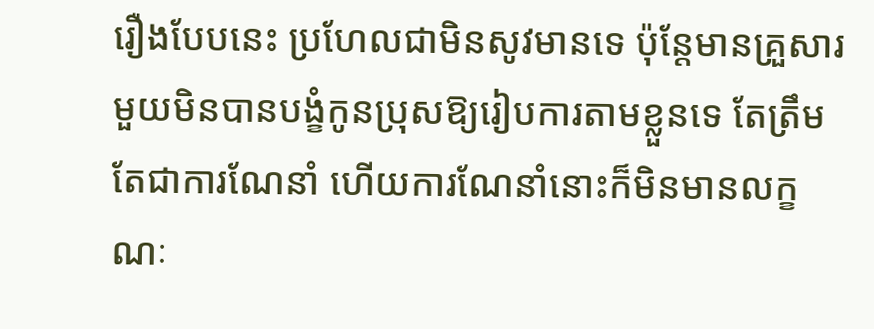រឿងបែបនេះ ប្រហែលជាមិនសូវមានទេ ប៉ុន្តែមានគ្រួសារមួយមិនបានបង្ខំកូនប្រុសឱ្យរៀបការតាមខ្លួនទេ តែត្រឹមតែជាការណែនាំ ហើយការណែនាំនោះក៏មិនមានលក្ខណៈ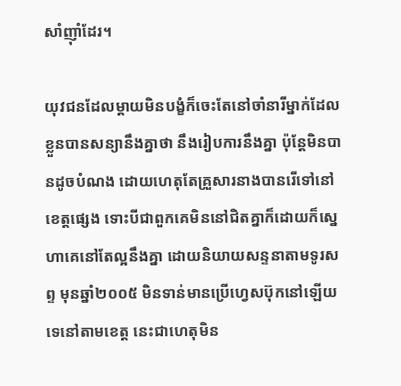សាំញ៉ាំដែរ។

យុវជនដែលម្ដាយមិនបង្ខំក៏ចេះតែនៅចាំនារីម្នាក់ដែលខ្លួនបានសន្យានឹងគ្នាថា នឹងរៀបការនឹងគ្នា ប៉ុន្តែមិនបានដូចបំណង ដោយហេតុតែគ្រួសារនាងបានរើទៅនៅខេត្តផ្សេង ទោះបីជាពួកគេមិននៅជិតគ្នាក៏ដោយក៏ស្នេហាគេនៅតែល្អនឹងគ្នា ដោយនិយាយសន្ទនាតាមទូរសព្ទ មុនឆ្នាំ២០០៥ មិនទាន់មានប្រើហ្វេសប៊ុកនៅឡើយទេនៅតាមខេត្ត នេះជាហេតុមិន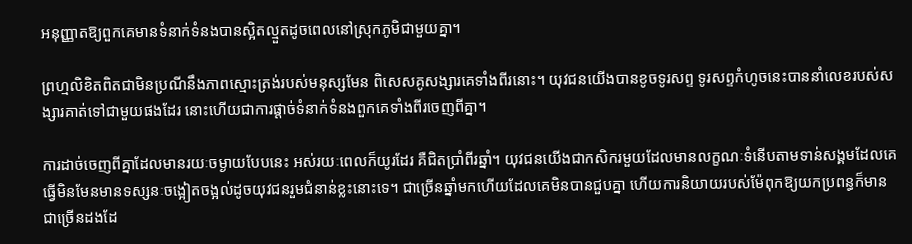អនុញ្ញាតឱ្យពួកគេមានទំនាក់ទំនងបានស្អិតល្មួតដូចពេលនៅស្រុកភូមិជាមួយគ្នា។

ព្រហ្មលិខិតពិតជាមិនប្រណីនឹងភាពស្មោះត្រង់របស់មនុស្សមែន ពិសេសគូសង្សារគេទាំងពីរនោះ។ យុវជនយើងបានខូចទូរសព្ទ ទូរសព្ទកំហូចនេះបាននាំលេខរបស់សង្សារគាត់ទៅជាមួយផងដែរ នោះហើយជាការផ្ដាច់ទំនាក់ទំនងពួកគេទាំងពីរចេញពីគ្នា។

ការដាច់ចេញពីគ្នាដែលមានរយៈចម្ងាយបែបនេះ អស់រយៈពេលក៏យូរដែរ គឺជិតប្រាំពីរឆ្នាំ។ យុវជនយើងជាកសិករមួយដែលមានលក្ខណៈទំនើបតាមទាន់សង្គមដែលគេធ្វើមិនមែនមានទស្សនៈចង្អៀតចង្អល់ដូចយុវជនរួមជំនាន់ខ្លះនោះទេ។ ជាច្រើនឆ្នាំមកហើយដែលគេមិនបានជួបគ្នា ហើយការនិយាយរបស់ម៉ែពុកឱ្យយកប្រពន្ធក៏មានជាច្រើនដងដែ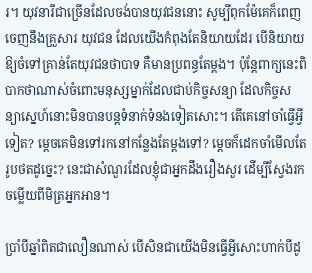រ។ យុវនារីជាច្រើនដែលចង់បានយុវជននោះ សូម្បីពុកម៉ែគេក៏ពេញចេញនឹងគ្រួសារ យុវជន ដែលយើងកំពុងតែនិយាយដែរ បើនិយាយឱ្យចំទៅគ្រាន់តែយុវជនថាបាទ គឺមានប្រពន្ធតែម្ដង។ ប៉ុន្តែពាក្យនេះពិបាកថាណាស់ចំពោះមនុស្សម្នាក់ដែលជាប់កិច្ចសន្យា ដែលកិច្ចសន្យាស្នេហ៍នោះមិនបានបន្តទំនាក់ទំនងទៀតសោះ។ តើគេនៅចាំធ្វើអ្វីទៀត? ម្ដេចគេមិនទៅរកនៅកន្លែងតែម្ដងទៅ? ម្ដេចក៏ដេកចាំមើលតែរូបថតដូច្នេះ? នេះជាសំណួរដែលខ្ញុំជាអ្នកដឹងរឿងសួរ ដើម្បីស្វែងរកចម្លើយពីមិត្រអ្នកអាន។

ប្រាំបីឆ្នាំពិតជាលឿនណាស់ បើសិនជាយើងមិនធ្វើអ្វីសោះហាក់បីដូ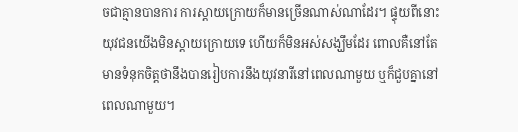ចជាគ្មានបានការ ការស្ដាយក្រោយក៏មានច្រើនណាស់ណាដែរ។ ផ្ទុយពីនោះ យុវជនយើងមិនស្ដាយក្រោយទេ ហើយក៏មិនអស់សង្ឃឹមដែរ ពោលគឺនៅតែមានទំនុកចិត្តថានឹងបានរៀបការនឹងយុវនារីនៅពេលណាមួយ ឬក៏ជួបគ្នានៅពេលណាមួយ។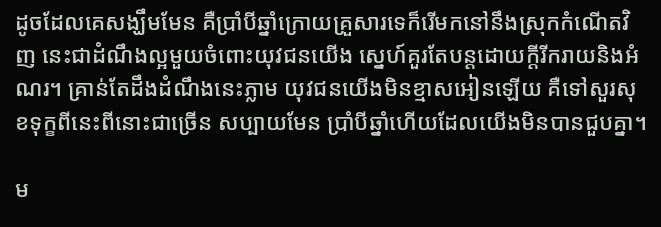ដូចដែលគេសង្ឃឹមមែន គឺប្រាំបីឆ្នាំក្រោយគ្រួសារទេក៏រើមកនៅនឹងស្រុកកំណើតវិញ នេះជាដំណឹងល្អមួយចំពោះយុវជនយើង ស្នេហ៍គួរតែបន្តដោយក្ដីរីករាយនិងអំណរ។ គ្រាន់តែដឹងដំណឹងនេះភ្លាម យុវជនយើងមិនខ្មាសអៀនឡើយ គឺទៅសួរសុខទុក្ខពីនេះពីនោះជាច្រើន សប្បាយមែន ប្រាំបីឆ្នាំហើយដែលយើងមិនបានជួបគ្នា។

ម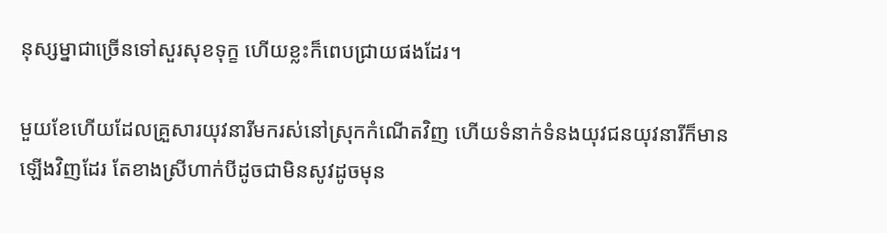នុស្សម្នាជាច្រើនទៅសួរសុខទុក្ខ ហើយខ្លះក៏ពេបជ្រាយផងដែរ។

មួយខែហើយដែលគ្រួសារយុវនារីមករស់នៅស្រុកកំណើតវិញ ហើយទំនាក់ទំនងយុវជនយុវនារីក៏មានឡើងវិញដែរ តែខាងស្រីហាក់បីដូចជាមិនសូវដូចមុន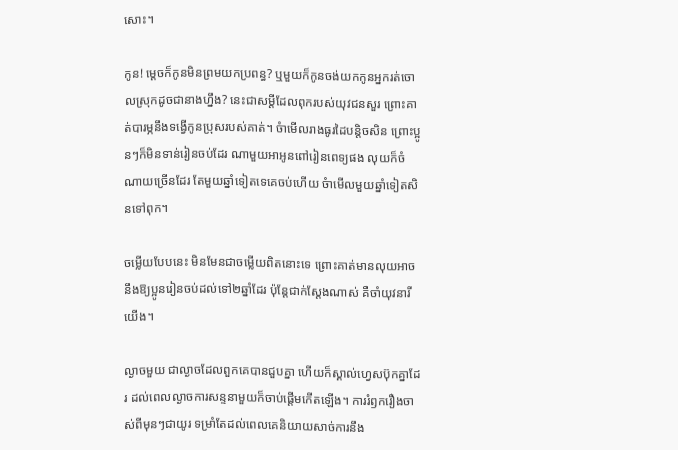សោះ។

កូន! ម្ដេចក៏កូនមិនព្រមយកប្រពន្ធ? ឬមួយក៏កូនចង់យកកូនអ្នករត់ចោលស្រុកដូចជានាងហ្នឹង? នេះជាសម្ដីដែលពុករបស់យុវជនសួរ ព្រោះគាត់បារម្ភនឹងទង្វើកូនប្រុសរបស់គាត់។ ចំាមើលរាងធូរដៃបន្តិចសិន ព្រោះប្អូនៗក៏មិនទាន់រៀនចប់ដែរ ណាមួយអាអូនពៅរៀនពេទ្យផង លុយក៏ចំណាយច្រើនដែរ តែមួយឆ្នាំទៀតទេគេចប់ហើយ ចំាមើលមួយឆ្នាំទៀតសិនទៅពុក។

ចម្លើយបែបនេះ មិនមែនជាចម្លើយពិតនោះទេ ព្រោះគាត់មានលុយអាចនឹងឱ្យប្អូនរៀនចប់ដល់ទៅ២ឆ្នាំដែរ ប៉ុន្តែជាក់ស្ដែងណាស់ គឺចាំយុវនារីយើង។

ល្ងាចមួយ ជាល្ងាចដែលពួកគេបានជួបគ្នា ហើយក៏ស្គាល់ហ្វេសប៊ុកគ្នាដែរ ដល់ពេលល្ងាចការសន្ទនាមួយក៏ចាប់ផ្ដើមកើតឡើង។ ការរំឭករឿងចាស់ពីមុនៗជាយូរ ទម្រាំតែដល់ពេលគេនិយាយសាច់ការនឹង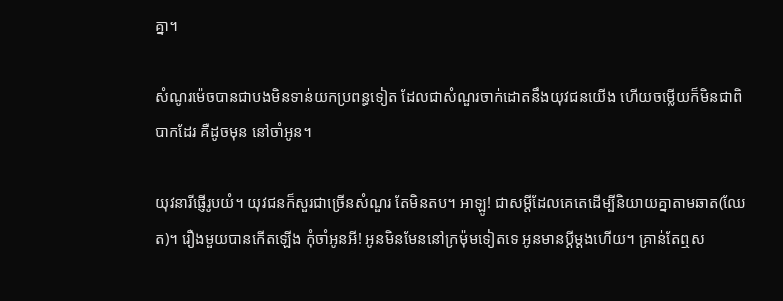គ្នា។

សំណូរម៉េចបានជាបងមិនទាន់យកប្រពន្ធទៀត ដែលជាសំណួរចាក់ដោតនឹងយុវជនយើង ហើយចម្លើយក៏មិនជាពិបាកដែរ គឺដូចមុន នៅចាំអូន។

យុវនារីផ្ញើរូបយំ។ យុវជនក៏សួរជាច្រើនសំណួរ តែមិនតប។ អាឡូ! ជាសម្ដីដែលគេតេដើម្បីនិយាយគ្នាតាមឆាត(ឈែត)។ រឿងមួយបានកើតឡើង កុំចាំអូនអី! អូនមិនមែននៅក្រម៉ុមទៀតទេ អូនមានប្ដីម្ដងហើយ។ គ្រាន់តែឮស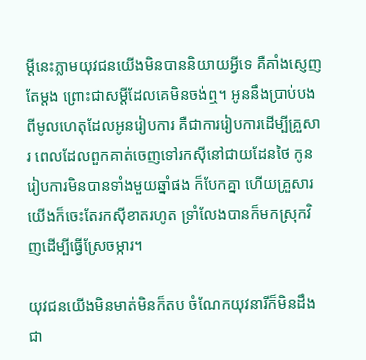ម្ដីនេះភ្លាមយុវជនយើងមិនបាននិយាយអ្វីទេ គឺគាំងស្ញេញតែម្ដង ព្រោះជាសម្ដីដែលគេមិនចង់ឮ។ អូននឹងប្រាប់បងពីមូលហេតុដែលអូនរៀបការ គឺជាការរៀបការដើម្បីគ្រួសារ ពេលដែលពួកគាត់ចេញទៅរកស៊ីនៅជាយដែនថៃ កូនរៀបការមិនបានទាំងមួយឆ្នាំផង ក៏បែកគ្នា ហើយគ្រួសារយើងក៏ចេះតែរកស៊ីខាតរហូត ទ្រាំលែងបានក៏មកស្រុកវិញដើម្បីធ្វើស្រែចម្ការ។

យុវជនយើងមិនមាត់មិនក៏តប ចំណែកយុវនារីក៏មិនដឹងជា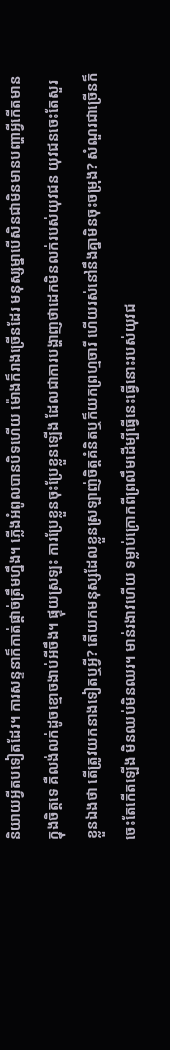និយាយអ្វីតបទៀតដែរ។ ការសន្ទនាក៏កាត់ផ្ដាច់ត្រឹមហ្នឹង។ ភ្លើងអំពូលបានបិទហើយ ម៉ោងក៏រាងច្រើនដែរ មនុស្សម្នាបើសិនជាមិនមានបញ្ហាអ្វីកើតមានក្នុងចិត្តទេ គឺលង់លក់ដូចខ្មោចងាប់អីចឹង។ ផ្ទុយស្រឡះ ការប្រែខ្លួនចុះប្រែខ្លួនឡើង ដែលជាការបង្ហាញថាដេកមិនលក់របស់យុវជន យុវជនចេះតែសួរខ្លួនឯងថា តើត្រូវយកនាងទៀតឬអ្វី? តើយកមនុស្សដែលខ្លួនស្រឡាញ់ចិត្តគំនិតឬក៏យកព្រហ្មចារី ហើយរស់នៅនឹងគ្នាមិនចុះចម្រុង? សំណួរជាច្រើនក៏ចេះតែកើតឡើង មិនឈប់មិនឈរ។ មាន់រងាវហើយ ទម្លាប់ក្រោកពីព្រលឹមដើម្បីធ្វើនេះធ្វើនោះរបស់យុវជ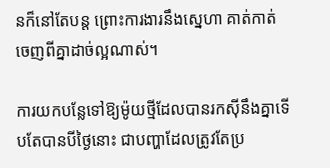នក៏នៅតែបន្ត ព្រោះការងារនឹងស្នេហា គាត់កាត់ចេញពីគ្នាដាច់ល្អណាស់។

ការយកបន្លែទៅឱ្យម៉ូយថ្មីដែលបានរកស៊ីនឹងគ្នាទើបតែបានបីថ្ងៃនោះ ជាបញ្ហាដែលត្រូវតែប្រ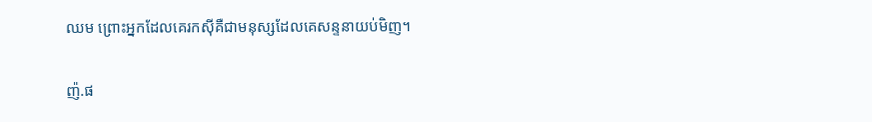ឈម ព្រោះអ្នកដែលគេរកស៊ីគឺជាមនុស្សដែលគេសន្ទនាយប់មិញ។

ញ៉.ផ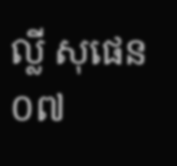ល្លី សុផេន
០៧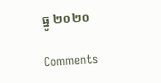ធ្នូ ២០២០

Comments